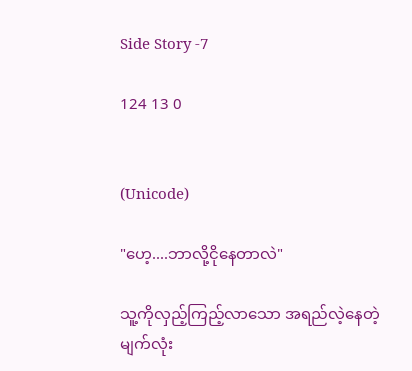Side Story -7

124 13 0


(Unicode)

"ဟေ့....ဘာလို့ငိုနေတာလဲ"

သူ့ကိုလှည့်ကြည့်လာသော အရည်လဲ့နေတဲ့မျက်လုံး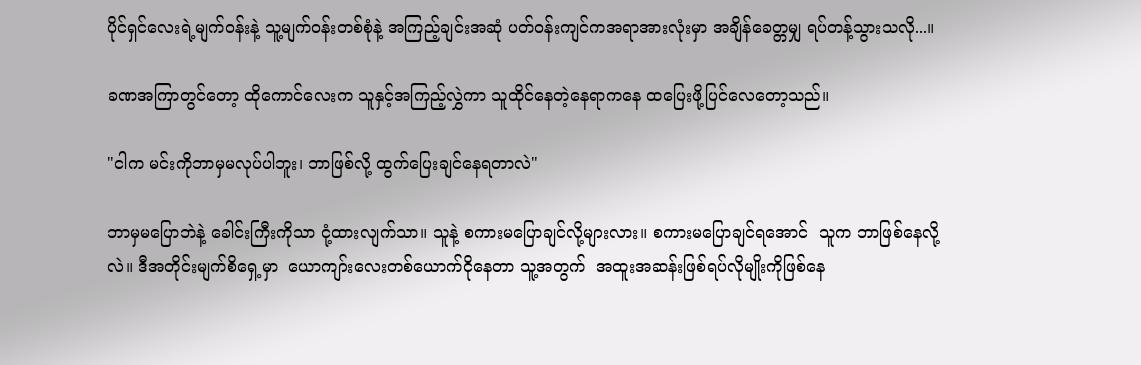ပိုင်ရှင်လေးရဲ့မျက်ဝန်းနဲ့ သူ့မျက်ဝန်းတစ်စုံနဲ့ အကြည့်ချင်းအဆုံ ပတ်ဝန်းကျင်ကအရာအားလုံးမှာ အချိန်‌ခေတ္တမျှ ရပ်တန့်သွားသလို...။

ခဏအကြာတွင်တော့ ‌ထိုကောင်လေးက သူနှင့်အကြည့်လွှဲကာ သူထိုင်နေတဲ့နေရာကနေ ထပြေးဖို့ပြင်လေတော့သည်။

"ငါက မင်းကိုဘာမှမလုပ်ပါဘူး၊ ဘာဖြစ်လို့ ထွက်ပြေးချင်နေရတာလဲ"

ဘာမှမပြောဘဲနဲ့ ခေါင်းကြီးကိုသာ ငုံ့ထားလျက်သာ‌။ သူနဲ့ စကားမပြောချင်လို့များလား။ စကားမပြောချင်ရအောင်  သူက ဘာဖြစ်နေလို့လဲ။ ဒီအတိုင်းမျက်စိရှေ့မှာ  ယောကျာ်းလေးတစ်ယောက်ငိုနေတာ သူ့အတွက်  အထူးအဆန်းဖြစ်ရပ်လိုမျိုးကိုဖြစ်နေ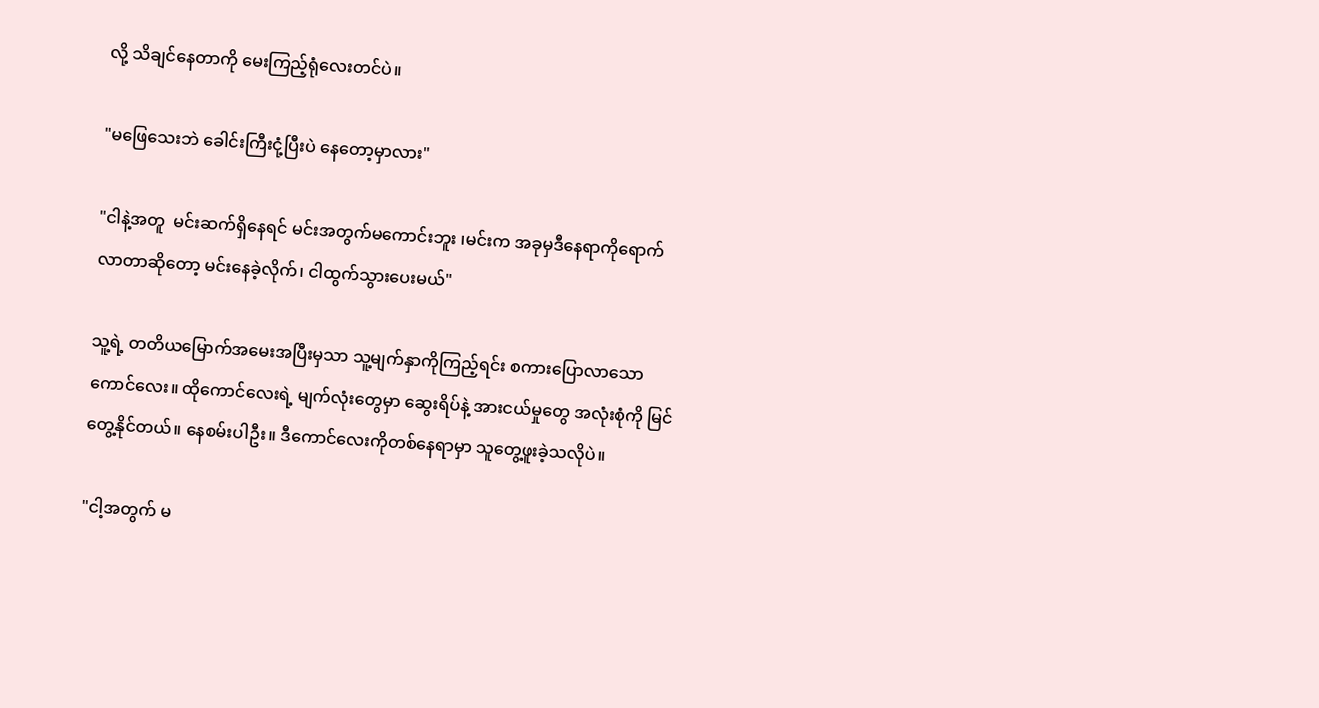လို့ သိချင်‌နေတာကို မေးကြည့်ရုံလေးတင်ပဲ။

"မဖြေသေးဘဲ ခေါင်းကြီးငုံ့ပြီးပဲ နေတော့မှာလား"

"ငါနဲ့အတူ  မင်းဆက်ရှိနေရင် မင်းအတွက်မကောင်းဘူး ၊မင်းက အခုမှဒီနေရာကိုရောက်လာတာဆိုတော့ မင်းနေခဲ့လိုက်၊ ငါထွက်သွားပေးမယ်"

သူ့ရဲ့ တတိယမြောက်အမေးအပြီးမှသာ သူ့မျက်နှာကိုကြည့်ရင်း စကားပြောလာသောကောင်လေး။ ထိုကောင်လေးရဲ့ မျက်လုံးတွေမှာ ဆွေးရိပ်နဲ့ အားငယ်မှုတွေ အလုံးစုံကို မြင်တွေ့နိုင်တယ်။ နေစမ်းပါဦး။ ဒီကောင်လေးကိုတစ်နေရာမှာ သူတွေ့ဖူးခဲ့သလိုပဲ။

"ငါ့အတွက် မ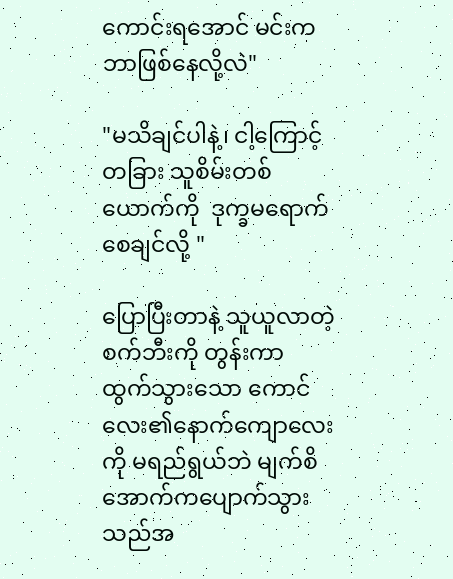ကောင်းရအောင် မင်းက ဘာဖြစ်နေလို့လဲ"

"မသိချင်ပါနဲ့၊ ငါ့ကြောင့် တခြား သူစိမ်းတစ်ယောက်ကို  ဒုက္ခမရောက်စေချင်လို့ "

ပြောပြီးတာနဲ့ သူယူလာတဲ့ စက်ဘီးကို တွန်းကာ ထွက်သွားသော ကောင်လေး၏နောက်ကျောလေးကို မရည်ရွယ်ဘဲ မျက်စိအောက်က‌ပျောက်သွားသည်အ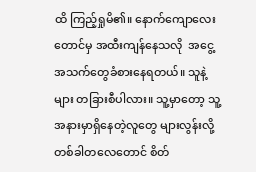ထိ ကြည့်ရှုမိ၏။ နောက်ကျောလေးတောင်မှ အထီးကျန်နေသလို  အငွေ့အသက်တွေခံစားနေရတယ်။ သူနဲ့များ တခြားစီပါလား။ သူ့မှာတော့ သူ့အနားမှာရှိနေတဲ့လူတွေ များလွန်းလို့ တစ်ခါတလေတောင် စိတ်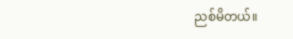ညစ်မိတယ်။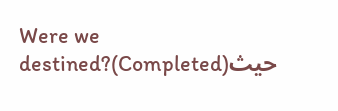Were we destined?(Completed)حيث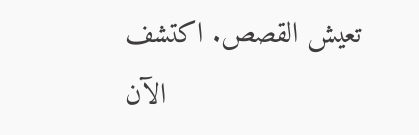تعيش القصص. اكتشف الآن